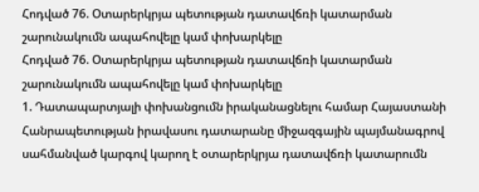Հոդված 76. Օտարերկրյա պետության դատավճռի կատարման շարունակումն ապահովելը կամ փոխարկելը
Հոդված 76. Օտարերկրյա պետության դատավճռի կատարման շարունակումն ապահովելը կամ փոխարկելը
1. Դատապարտյալի փոխանցումն իրականացնելու համար Հայաստանի Հանրապետության իրավասու դատարանը միջազգային պայմանագրով սահմանված կարգով կարող է օտարերկրյա դատավճռի կատարումն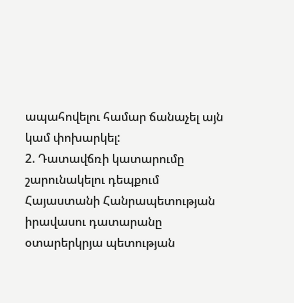ապահովելու համար ճանաչել այն կամ փոխարկել:
2. Դատավճռի կատարումը շարունակելու դեպքում Հայաստանի Հանրապետության իրավասու դատարանը օտարերկրյա պետության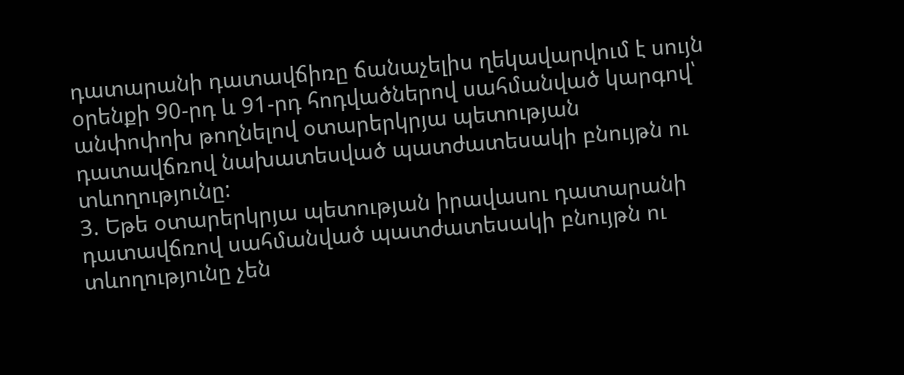դատարանի դատավճիռը ճանաչելիս ղեկավարվում է սույն օրենքի 90-րդ և 91-րդ հոդվածներով սահմանված կարգով՝ անփոփոխ թողնելով օտարերկրյա պետության դատավճռով նախատեսված պատժատեսակի բնույթն ու տևողությունը:
3. Եթե օտարերկրյա պետության իրավասու դատարանի դատավճռով սահմանված պատժատեսակի բնույթն ու տևողությունը չեն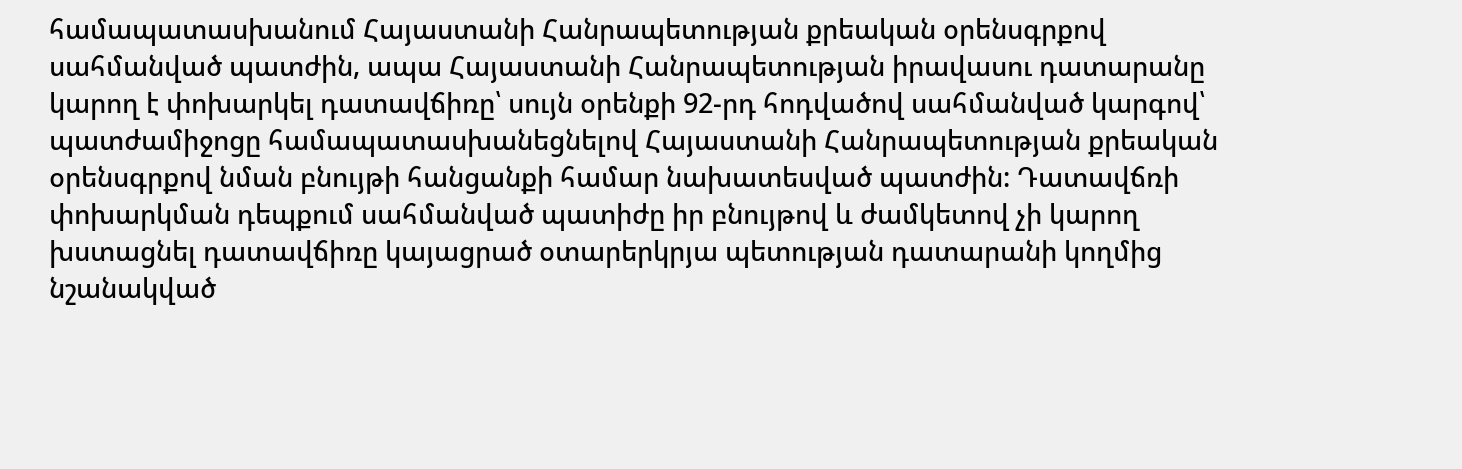համապատասխանում Հայաստանի Հանրապետության քրեական օրենսգրքով սահմանված պատժին, ապա Հայաստանի Հանրապետության իրավասու դատարանը կարող է փոխարկել դատավճիռը՝ սույն օրենքի 92-րդ հոդվածով սահմանված կարգով՝ պատժամիջոցը համապատասխանեցնելով Հայաստանի Հանրապետության քրեական օրենսգրքով նման բնույթի հանցանքի համար նախատեսված պատժին: Դատավճռի փոխարկման դեպքում սահմանված պատիժը իր բնույթով և ժամկետով չի կարող խստացնել դատավճիռը կայացրած օտարերկրյա պետության դատարանի կողմից նշանակված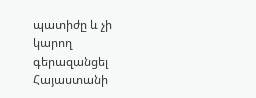պատիժը և չի կարող գերազանցել Հայաստանի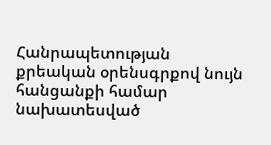Հանրապետության քրեական օրենսգրքով նույն հանցանքի համար նախատեսված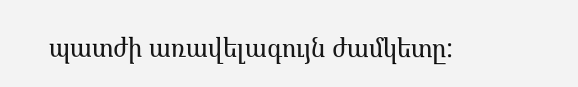պատժի առավելագույն ժամկետը: